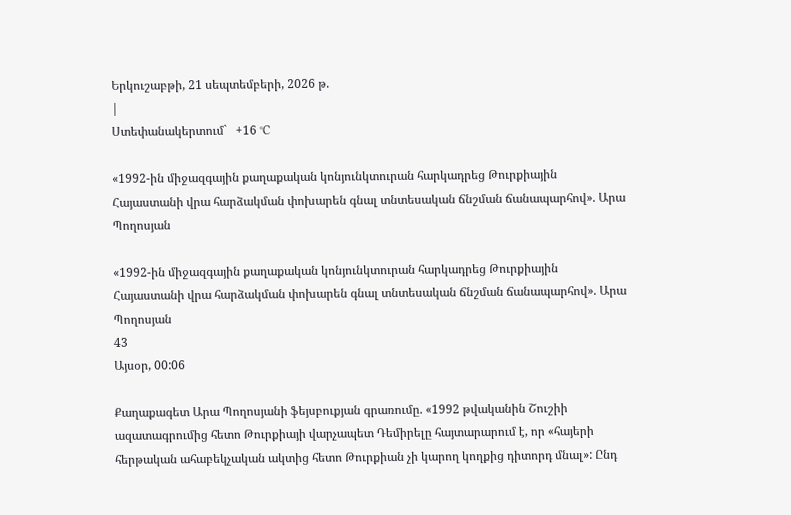Երկուշաբթի, 21 սեպտեմբերի, 2026 թ.
|
Ստեփանակերտում`   +16 °C

«1992-ին միջազգային քաղաքական կոնյունկտուրան հարկադրեց Թուրքիային Հայաստանի վրա հարձակման փոխարեն գնալ տնտեսական ճնշման ճանապարհով». Արա Պողոսյան

«1992-ին միջազգային քաղաքական կոնյունկտուրան հարկադրեց Թուրքիային Հայաստանի վրա հարձակման փոխարեն գնալ տնտեսական ճնշման ճանապարհով». Արա Պողոսյան
43
Այսօր, 00:06

Քաղաքագետ Արա Պողոսյանի ֆեյսբուքյան գրառումը. «1992 թվականին Շուշիի ազատագրումից հետո Թուրքիայի վարչապետ Դեմիրելը հայտարարում է, որ «հայերի հերթական ահաբեկչական ակտից հետո Թուրքիան չի կարող կողքից դիտորդ մնալ»: Ընդ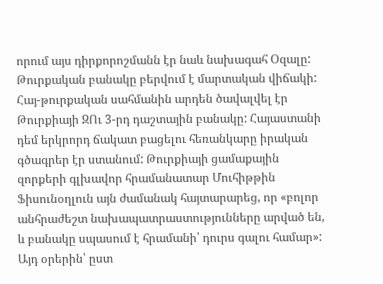որում այս դիրքորոշմանն էր նաև նախագահ Օզալը: Թուրքական բանակը բերվում է մարտական վիճակի:
Հայ-թուրքական սահմանին արդեն ծավալվել էր Թուրքիայի ԶՈւ 3-րդ դաշտային բանակը: Հայաստանի դեմ երկրորդ ճակատ բացելու հեռանկարը իրական գծագրեր էր ստանում: Թուրքիայի ցամաքային զորքերի գլխավոր հրամանատար Մուհիթթին Ֆիսունօղլուն այն ժամանակ հայտարարեց, որ «բոլոր անհրաժեշտ նախապատրաստությունները արված են, և բանակը սպասում է հրամանի՝ դուրս գալու համար»:
Այդ օրերին՝ ըստ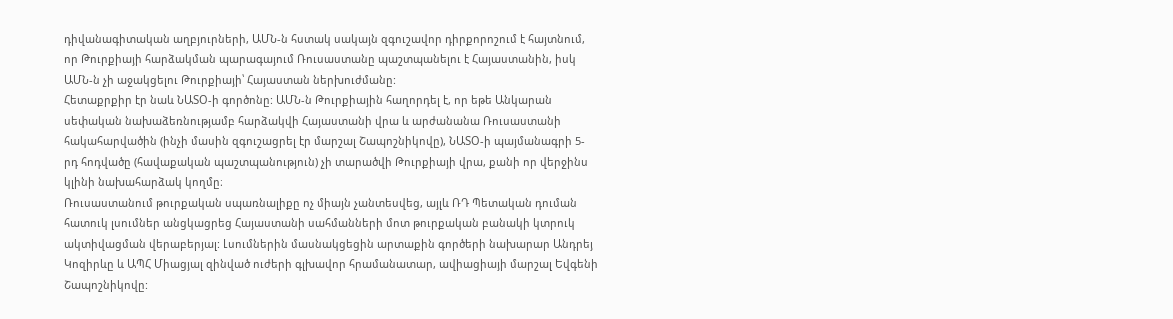դիվանագիտական աղբյուրների, ԱՄՆ-ն հստակ սակայն զգուշավոր դիրքորոշում է հայտնում, որ Թուրքիայի հարձակման պարագայում Ռուսաստանը պաշտպանելու է Հայաստանին, իսկ ԱՄՆ-ն չի աջակցելու Թուրքիայի՝ Հայաստան ներխուժմանը:
Հետաքրքիր էր նաև ՆԱՏՕ-ի գործոնը: ԱՄՆ-ն Թուրքիային հաղորդել է, որ եթե Անկարան սեփական նախաձեռնությամբ հարձակվի Հայաստանի վրա և արժանանա Ռուսաստանի հակահարվածին (ինչի մասին զգուշացրել էր մարշալ Շապոշնիկովը), ՆԱՏՕ-ի պայմանագրի 5-րդ հոդվածը (հավաքական պաշտպանություն) չի տարածվի Թուրքիայի վրա, քանի որ վերջինս կլինի նախահարձակ կողմը։
Ռուսաստանում թուրքական սպառնալիքը ոչ միայն չանտեսվեց, այլև ՌԴ Պետական դուման հատուկ լսումներ անցկացրեց Հայաստանի սահմանների մոտ թուրքական բանակի կտրուկ ակտիվացման վերաբերյալ: Լսումներին մասնակցեցին արտաքին գործերի նախարար Անդրեյ Կոզիրևը և ԱՊՀ Միացյալ զինված ուժերի գլխավոր հրամանատար, ավիացիայի մարշալ Եվգենի Շապոշնիկովը: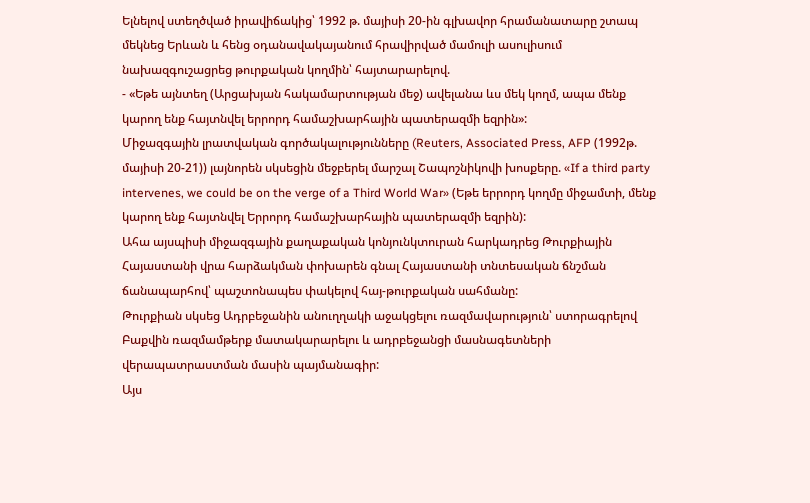Ելնելով ստեղծված իրավիճակից՝ 1992 թ. մայիսի 20-ին գլխավոր հրամանատարը շտապ մեկնեց Երևան և հենց օդանավակայանում հրավիրված մամուլի ասուլիսում նախազգուշացրեց թուրքական կողմին՝ հայտարարելով.
- «Եթե այնտեղ (Արցախյան հակամարտության մեջ) ավելանա ևս մեկ կողմ, ապա մենք կարող ենք հայտնվել երրորդ համաշխարհային պատերազմի եզրին»:
Միջազգային լրատվական գործակալությունները (Reuters, Associated Press, AFP (1992թ. մայիսի 20-21)) լայնորեն սկսեցին մեջբերել մարշալ Շապոշնիկովի խոսքերը. «If a third party intervenes, we could be on the verge of a Third World War» (Եթե երրորդ կողմը միջամտի, մենք կարող ենք հայտնվել Երրորդ համաշխարհային պատերազմի եզրին):
Ահա այսպիսի միջազգային քաղաքական կոնյունկտուրան հարկադրեց Թուրքիային Հայաստանի վրա հարձակման փոխարեն գնալ Հայաստանի տնտեսական ճնշման ճանապարհով՝ պաշտոնապես փակելով հայ-թուրքական սահմանը:
Թուրքիան սկսեց Ադրբեջանին անուղղակի աջակցելու ռազմավարություն՝ ստորագրելով Բաքվին ռազմամթերք մատակարարելու և ադրբեջանցի մասնագետների վերապատրաստման մասին պայմանագիր:
Այս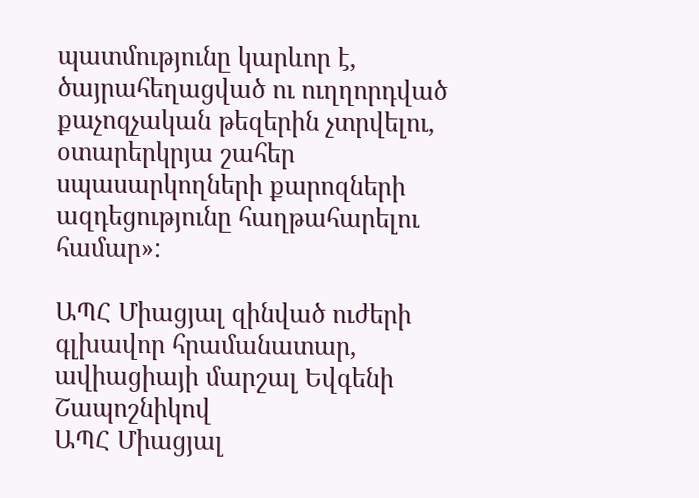պատմությունը կարևոր է, ծայրահեղացված ու ուղղորդված քաչոզչական թեզերին չտրվելու, օտարերկրյա շահեր սպասարկողների քարոզների ազդեցությունը հաղթահարելու համար»:

ԱՊՀ Միացյալ զինված ուժերի գլխավոր հրամանատար, ավիացիայի մարշալ Եվգենի Շապոշնիկով
ԱՊՀ Միացյալ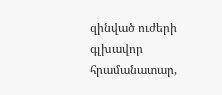զինված ուժերի գլխավոր հրամանատար,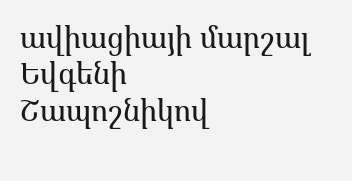ավիացիայի մարշալ Եվգենի Շապոշնիկով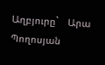Աղբյուրը`   Արա Պողոսյան